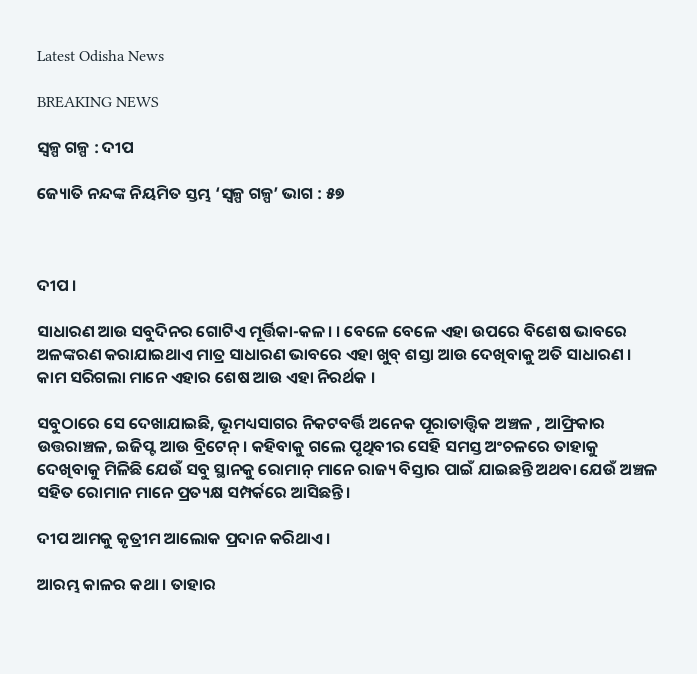Latest Odisha News

BREAKING NEWS

ସ୍ୱଳ୍ପ ଗଳ୍ପ : ଦୀପ

ଜ୍ୟୋତି ନନ୍ଦଙ୍କ ନିୟମିତ ସ୍ତମ୍ଭ ‘ସ୍ୱଳ୍ପ ଗଳ୍ପ’ ଭାଗ : ୫୭



ଦୀପ ।

ସାଧାରଣ ଆଉ ସବୁଦିନର ଗୋଟିଏ ମୂର୍ତ୍ତିକା-କଳ। । ବେଳେ ବେଳେ ଏହା ଉପରେ ବିଶେଷ ଭାବରେ ଅଳଙ୍କରଣ କରାଯାଇଥାଏ ମାତ୍ର ସାଧାରଣ ଭାବରେ ଏହା ଖୁବ୍ ଶସ୍ତା ଆଉ ଦେଖିବାକୁ ଅତି ସାଧାରଣ । କାମ ସରିଗଲା ମାନେ ଏହାର ଶେଷ ଆଉ ଏହା ନିରର୍ଥକ ।

ସବୁଠାରେ ସେ ଦେଖାଯାଇଛି, ଭୂମଧ୍ୟସାଗର ନିକଟବର୍ତ୍ତି ଅନେକ ପୂରାତାତ୍ତ୍ୱିକ ଅଞ୍ଚଳ , ଆଫ୍ରିକାର ଉତ୍ତରାଞ୍ଚଳ, ଇଜିପ୍ଟ ଆଉ ବ୍ରିଟେନ୍। କହିବାକୁ ଗଲେ ପୃଥିବୀର ସେହି ସମସ୍ତ ଅଂଚଳରେ ତାହାକୁ ଦେଖିବାକୁ ମିଳିଛି ଯେଉଁ ସବୁ ସ୍ଥାନକୁ ରୋମାନ୍ ମାନେ ରାଜ୍ୟ ବିସ୍ତାର ପାଇଁ ଯାଇଛନ୍ତି ଅଥବା ଯେଉଁ ଅଞ୍ଚଳ ସହିତ ରୋମାନ ମାନେ ପ୍ରତ୍ୟକ୍ଷ ସମ୍ପର୍କରେ ଆସିଛନ୍ତି।

ଦୀପ ଆମକୁ କୃତ୍ରୀମ ଆଲୋକ ପ୍ରଦାନ କରିଥାଏ ।

ଆରମ୍ଭ କାଳର କଥା । ତାହାର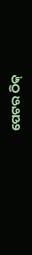ପେଟର ଠିକ୍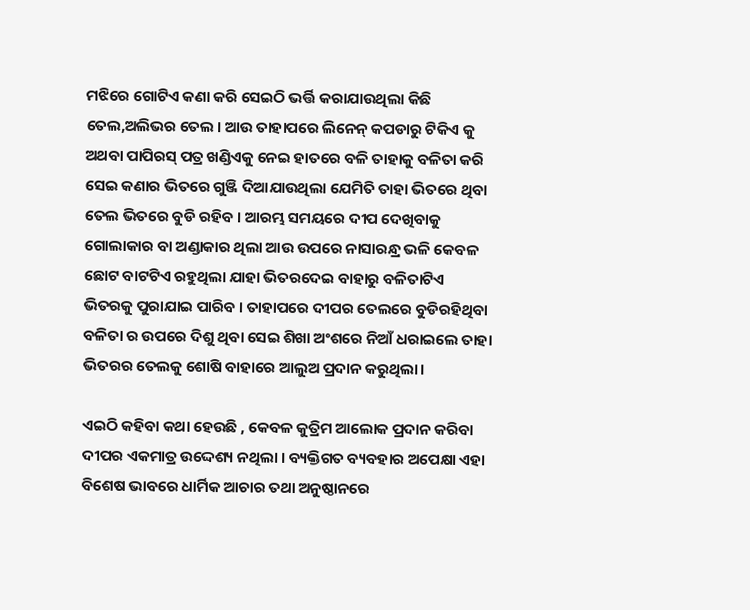ମଝିରେ ଗୋଟିଏ କଣା କରି ସେଇଠି ଭର୍ତ୍ତି କରାଯାଉଥିଲା କିଛି ତେଲ,ଅଲିଭର ତେଲ । ଆଉ ତାହାପରେ ଲିନେନ୍ କପଡାରୁ ଟିକିଏ କୁ ଅଥବା ପାପିରସ୍ ପତ୍ର ଖଣ୍ଡିଏକୁ ନେଇ ହାତରେ ବଳି ତାହାକୁ ବଳିତା କରି ସେଇ କଣାର ଭିତରେ ଗୁଞ୍ଜି ଦିଆଯାଉଥିଲା ଯେମିତି ତାହା ଭିତରେ ଥିବା ତେଲ ଭିତରେ ବୁଡି ରହିବ । ଆରମ୍ଭ ସମୟରେ ଦୀପ ଦେଖିବାକୁ ଗୋଲାକାର ବା ଅଣ୍ଡାକାର ଥିଲା ଆଉ ଉପରେ ନାସାରନ୍ଧ୍ର ଭଳି କେବଳ ଛୋଟ ବାଟଟିଏ ରହୁଥିଲା ଯାହା ଭିତରଦେଇ ବାହାରୁ ବଳିତାଟିଏ ଭିତରକୁ ପୁରାଯାଇ ପାରିବ । ତାହାପରେ ଦୀପର ତେଲରେ ବୁଡିରହିଥିବା ବଳିତା ର ଉପରେ ଦିଶୁ ଥିବା ସେଇ ଶିଖା ଅଂଶରେ ନିଆଁ ଧରାଇଲେ ତାହା ଭିତରର ତେଲକୁ ଶୋଷି ବାହାରେ ଆଲୁଅ ପ୍ରଦାନ କରୁଥିଲା।

ଏଇଠି କହିବା କଥା ହେଉଛି , କେବଳ କୁତ୍ରିମ ଆଲୋକ ପ୍ରଦାନ କରିବା ଦୀପର ଏକମାତ୍ର ଉଦ୍ଦେଶ୍ୟ ନଥିଲା । ବ୍ୟକ୍ତିଗତ ବ୍ୟବହାର ଅପେକ୍ଷା ଏହା ବିଶେଷ ଭାବରେ ଧାର୍ମିକ ଆଚାର ତଥା ଅନୁଷ୍ଠାନରେ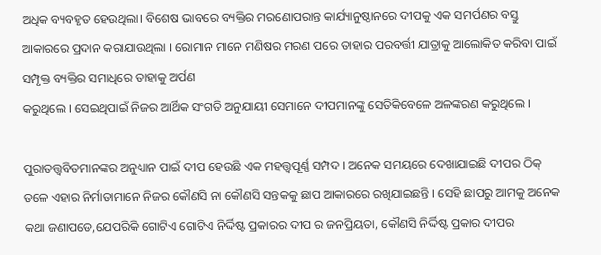ଅଧିକ ବ୍ୟବହୃତ ହେଉଥିଲା। ବିଶେଷ ଭାବରେ ବ୍ୟକ୍ତିର ମରଣୋପରାନ୍ତ କାର୍ଯ୍ୟାନୁଷ୍ଠାନରେ ଦୀପକୁ ଏକ ସମର୍ପଣର ବସ୍ତୁ ଆକାରରେ ପ୍ରଦାନ କରାଯାଉଥିଲା । ରୋମାନ ମାନେ ମଣିଷର ମରଣ ପରେ ତାହାର ପରବର୍ତ୍ତୀ ଯାତ୍ରାକୁ ଆଲୋକିତ କରିବା ପାଇଁ ସମ୍ପୃକ୍ତ ବ୍ୟକ୍ତିର ସମାଧିରେ ତାହାକୁ ଅର୍ପଣ
କରୁଥିଲେ । ସେଇଥିପାଇଁ ନିଜର ଆର୍ଥିକ ସଂଗତି ଅନୁଯାୟୀ ସେମାନେ ଦୀପମାନଙ୍କୁ ସେତିକିବେଳେ ଅଳଙ୍କରଣ କରୁଥିଲେ ।

ପୁରାତତ୍ତ୍ୱବିତମାନଙ୍କର ଅନୁଧ୍ୟାନ ପାଇଁ ଦୀପ ହେଉଛି ଏକ ମହତ୍ତ୍ୱପୂର୍ଣ୍ଣ ସମ୍ପଦ । ଅନେକ ସମୟରେ ଦେଖାଯାଇଛି ଦୀପର ଠିକ୍ ତଳେ ଏହାର ନିର୍ମାତାମାନେ ନିଜର କୌଣସି ନା କୌଣସି ସନ୍ତକକୁ ଛାପ ଆକାରରେ ରଖିଯାଇଛନ୍ତି । ସେହି ଛାପରୁ ଆମକୁ ଅନେକ କଥା ଜଣାପଡେ,ଯେପରିକି ଗୋଟିଏ ଗୋଟିଏ ନିର୍ଦ୍ଦିଷ୍ଟ ପ୍ରକାରର ଦୀପ ର ଜନପ୍ରିୟତା, କୌଣସି ନିର୍ଦ୍ଦିଷ୍ଟ ପ୍ରକାର ଦୀପର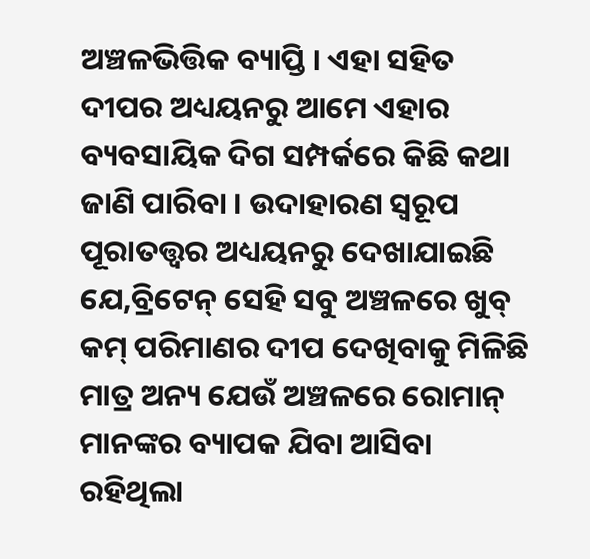ଅଞ୍ଚଳଭିତ୍ତିକ ବ୍ୟାପ୍ତି । ଏହା ସହିତ ଦୀପର ଅଧ୍ୟୟନରୁ ଆମେ ଏହାର ବ୍ୟବସାୟିକ ଦିଗ ସମ୍ପର୍କରେ କିଛି କଥା ଜାଣି ପାରିବା । ଉଦାହାରଣ ସ୍ୱରୂପ ପୂରାତତ୍ତ୍ୱର ଅଧ୍ୟୟନରୁ ଦେଖାଯାଇଛି ଯେ,ବ୍ରିଟେନ୍ ସେହି ସବୁ ଅଞ୍ଚଳରେ ଖୁବ୍ କମ୍ ପରିମାଣର ଦୀପ ଦେଖିବାକୁ ମିଳିଛି ମାତ୍ର ଅନ୍ୟ ଯେଉଁ ଅଞ୍ଚଳରେ ରୋମାନ୍ ମାନଙ୍କର ବ୍ୟାପକ ଯିବା ଆସିବା ରହିଥିଲା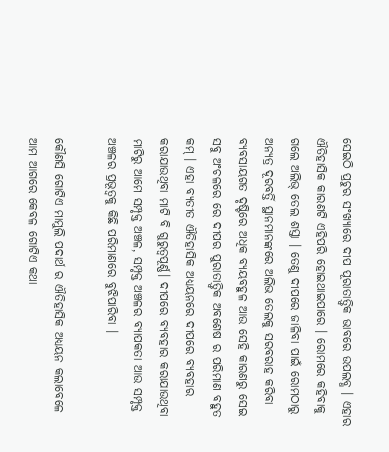ସେଇଠି ପ୍ରଚୁର ସଂଖ୍ୟାରେ ଦୀପ ପୂରାତାତ୍ତ୍ୱିକ ଭାବରେ ଉପଲବ୍ଧ । ଏହାର ଐତିହାସିକ କାରଣଟି ଏହିପରି ହୋଇଥାଇପାରେ । ରୋମରେ କହିବାକୁ ଗଲେ ଅଲିଭ୍ ତେଲ ଶସ୍ତା । ତେଣୁ ଦୀପରେ ଜାଳିବା ପାଇଁ ରୋମଠାରୁ ଅନ୍ୟତ୍ର ଦୂରବର୍ତ୍ତି ସ୍ଥାନମାନଙ୍କରେ ଅଲିଭ ତେଲକୁ ସରବରାହ କରିବା ବ୍ୟବସାୟଗତ ଦୃଷ୍ଟିରେ ଅଧିକ ବ୍ୟୟବହୁଳ ଆଉ ସେହି କାରଣରୁ ସେଇ ସବୁ ଅଂଚଳରେ ରେ ଦୀପର ପୁରାତାତ୍ତ୍ୱିକ ଅବଶେଷ ର ପରିମାଣ ବହୁତ କମ୍ । ଏହା ବ୍ୟତୀତ ଐତିହାସିକ ଅଧ୍ୟୟନରେ ଦୀପରେ ବ୍ୟବହାର କରାଯାଉଥିବା ମାଟି ବି ଗୁରୁତ୍ୱପୂର୍ଣ୍ଣ। ଦୀପରେ ବ୍ୟବହାର କରାଯାଉଥିବା ମାଟିରୁ ଆମେ ସମ୍ପୃକ୍ତ ଅଞ୍ଚଳ, ସମ୍ପୃକ୍ତ ଅଞ୍ଚଳର ବ୍ୟାପକତା ଆଉ ସମ୍ପୃକ୍ତ ଅଞ୍ଚଳର ପ୍ରଭୂତ୍ୱକୁ କିଛି ପରିମାଣରେ ବୁଝିପାରିବା ।

କୌଣସି ଗୋଟିଏ ମାମୁଲି ପଦାର୍ଥ ର ଐତିହାସିକ ଅଧ୍ୟୟନ କଲାବେଳେ ଆମ ଆଗରେ କେବଳ ଗୋଟିଏ କଥା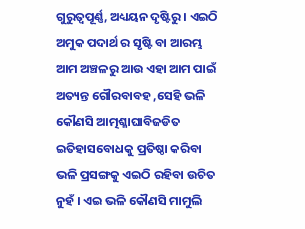ଗୁରୁତ୍ୱପୂର୍ଣ୍ଣ, ଅଧ୍ୟୟନ ଦୃଷ୍ଟିରୁ । ଏଇଠି ଅମୁକ ପଦାର୍ଥ ର ସୃଷ୍ଟି ବା ଆରମ୍ଭ ଆମ ଅଞ୍ଚଳରୁ ଆଉ ଏହା ଆମ ପାଇଁ ଅତ୍ୟନ୍ତ ଗୌରବାବହ ,ସେହି ଭଳି କୌଣସି ଆତ୍ମଶ୍ଳାଘାବିଜଡିତ ଇତିହାସବୋଧକୁ ପ୍ରତିଷ୍ଠା କରିବା ଭଳି ପ୍ରସଙ୍ଗକୁ ଏଇଠି ରହିବା ଉଚିତ ନୁହଁ । ଏଇ ଭଳି କୌଣସି ମାମୁଲି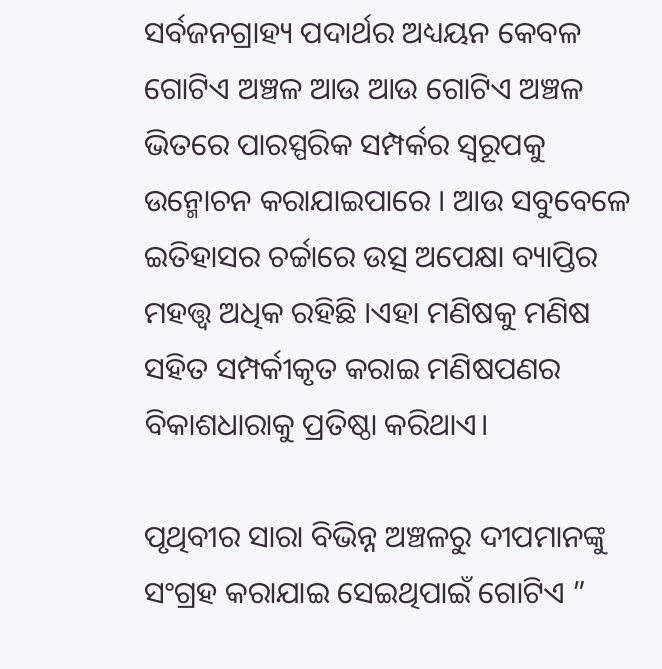ସର୍ବଜନଗ୍ରାହ୍ୟ ପଦାର୍ଥର ଅଧ୍ୟୟନ କେବଳ ଗୋଟିଏ ଅଞ୍ଚଳ ଆଉ ଆଉ ଗୋଟିଏ ଅଞ୍ଚଳ ଭିତରେ ପାରସ୍ପରିକ ସମ୍ପର୍କର ସ୍ୱରୂପକୁ ଉନ୍ମୋଚନ କରାଯାଇପାରେ । ଆଉ ସବୁବେଳେ ଇତିହାସର ଚର୍ଚ୍ଚାରେ ଉତ୍ସ ଅପେକ୍ଷା ବ୍ୟାପ୍ତିର ମହତ୍ତ୍ୱ ଅଧିକ ରହିଛି ।ଏହା ମଣିଷକୁ ମଣିଷ ସହିତ ସମ୍ପର୍କୀକୃତ କରାଇ ମଣିଷପଣର ବିକାଶଧାରାକୁ ପ୍ରତିଷ୍ଠା କରିଥାଏ।

ପୃଥିବୀର ସାରା ବିଭିନ୍ନ ଅଞ୍ଚଳରୁ ଦୀପମାନଙ୍କୁ ସଂଗ୍ରହ କରାଯାଇ ସେଇଥିପାଇଁ ଗୋଟିଏ ”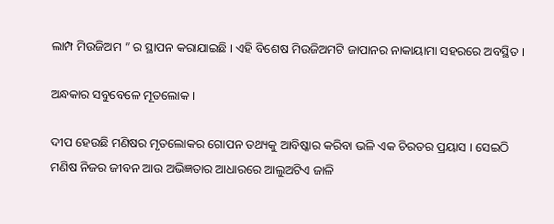ଲାମ୍ପ ମିଉଜିଅମ ” ର ସ୍ଥାପନ କରାଯାଇଛି । ଏହି ବିଶେଷ ମିଉଜିଅମଟି ଜାପାନର ନାକାୟାମା ସହରରେ ଅବସ୍ଥିତ ।

ଅନ୍ଧକାର ସବୁବେଳେ ମୂତଲୋକ ।

ଦୀପ ହେଉଛି ମଣିଷର ମୃତଲୋକର ଗୋପନ ତଥ୍ୟକୁ ଆବିଷ୍କାର କରିବା ଭଳି ଏକ ଚିରତର ପ୍ରୟାସ । ସେଇଠି ମଣିଷ ନିଜର ଜୀବନ ଆଉ ଅଭିଜ୍ଞତାର ଆଧାରରେ ଆଲୁଅଟିଏ ଜାଳି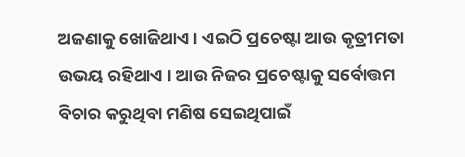ଅଜଣାକୁ ଖୋଜିଥାଏ । ଏଇଠି ପ୍ରଚେଷ୍ଟା ଆଉ କୃତ୍ରୀମତା ଉଭୟ ରହିଥାଏ । ଆଉ ନିଜର ପ୍ରଚେଷ୍ଟାକୁ ସର୍ବୋତ୍ତମ ବିଚାର କରୁଥିବା ମଣିଷ ସେଇଥିପାଇଁ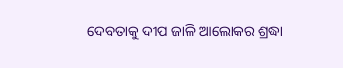ଦେବତାକୁ ଦୀପ ଜାଳି ଆଲୋକର ଶ୍ରଦ୍ଧା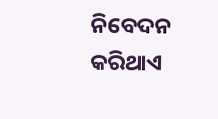ନିବେଦନ କରିଥାଏ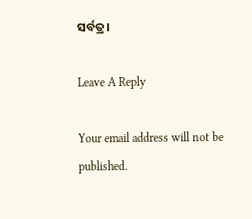ସର୍ବତ୍ର।

Leave A Reply

Your email address will not be published.